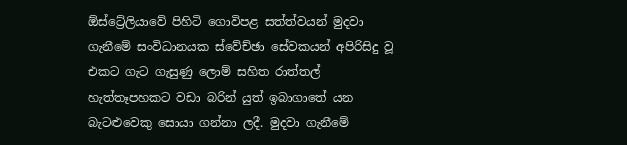ඕස්ට්‍රේලියාවේ පිහිටි ගොවිපළ සත්ත්වයන් මුදවා ගැනීමේ සංවිධානයක ස්වේච්ඡා සේවකයන් අපිරිසිදු වූ එකට ගැට ගැසුණු ලොම් සහිත රාත්තල් හැත්තෑපහකට වඩා බරින් යුත් ඉබාගාතේ යන බැටළුවෙකු සොයා ගන්නා ලදී. මුදවා ගැනීමේ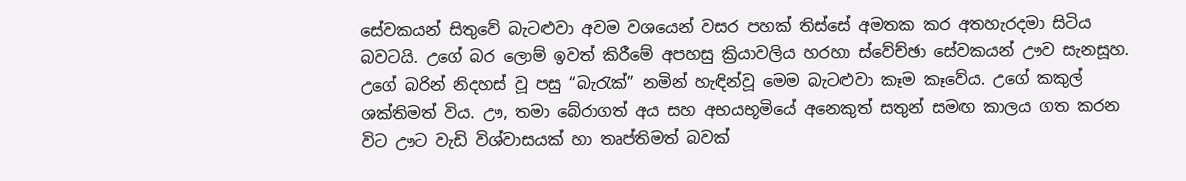සේවකයන් සිතුවේ බැටළුවා අවම වශයෙන් වසර පහක් තිස්සේ අමතක කර අතහැරදමා සිටිය බවටයි. උගේ බර ලොම් ඉවත් කිරීමේ අපහසු ක්‍රියාවලිය හරහා ස්වේච්ඡා සේවකයන් ඌව සැනසූහ. උගේ බරින් නිදහස් වූ පසු “බැරැක්” නමින් හැඳින්වූ මෙම බැටළුවා කෑම කෑවේය. උගේ කකුල් ශක්තිමත් විය. ඌ, තමා බේරාගත් අය සහ අභයභූමියේ අනෙකුත් සතුන් සමඟ කාලය ගත කරන විට ඌට වැඩි විශ්වාසයක් හා තෘප්තිමත් බවක්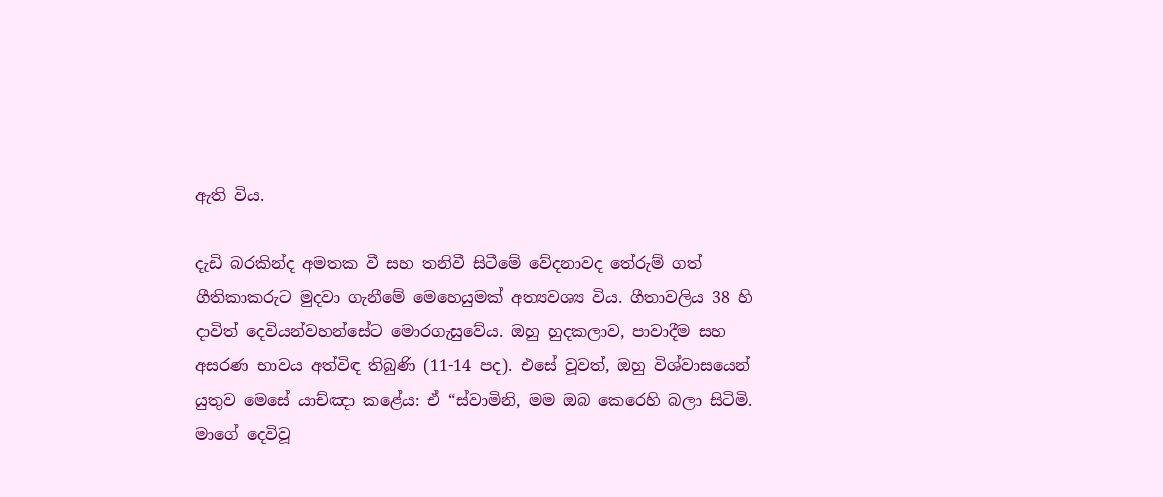ඇති විය.

දැඩි බරකින්ද අමතක වී සහ තනිවී සිටීමේ වේදනාවද තේරුම් ගත් ගීතිකාකරුට මුදවා ගැනීමේ මෙහෙයුමක් අත්‍යවශ්‍ය විය. ගීතාවලිය 38 හි දාවිත් දෙවියන්වහන්සේට මොරගැසුවේය. ඔහු හුදකලාව, පාවාදීම සහ අසරණ භාවය අත්විඳ තිබුණි (11-14 පද). එසේ වූවත්, ඔහු විශ්වාසයෙන් යුතුව මෙසේ යාච්ඤා කළේය: ඒ “ස්වාමිනි, මම ඔබ කෙරෙහි බලා සිටිමි. මාගේ දෙවිවූ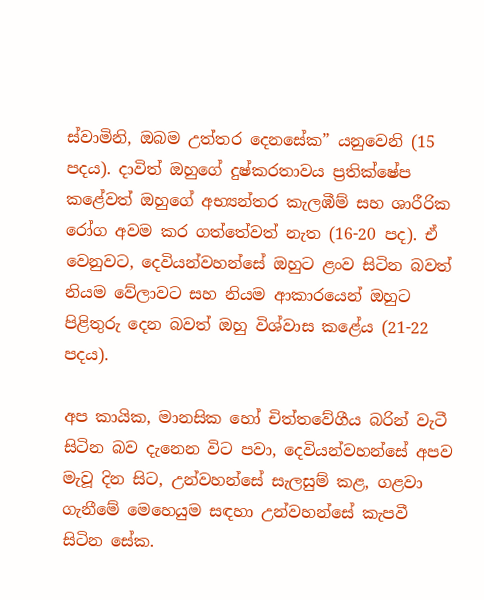ස්වාමිනි, ඔබම උත්තර දෙනසේක” යනුවෙනි (15 පදය). දාවිත් ඔහුගේ දුෂ්කරතාවය ප්‍රතික්ෂේප කළේවත් ඔහුගේ අභ්‍යන්තර කැලඹීම් සහ ශාරීරික රෝග අවම කර ගත්තේවත් නැත (16-20 පද). ඒ වෙනුවට, දෙවියන්වහන්සේ ඔහුට ළංව සිටින බවත් නියම වේලාවට සහ නියම ආකාරයෙන් ඔහුට පිළිතුරු දෙන බවත් ඔහු විශ්වාස කළේය (21-22 පදය).

අප කායික, මානසික හෝ චිත්තවේගීය බරින් වැටී සිටින බව දැනෙන විට පවා, දෙවියන්වහන්සේ අපව මැවූ දින සිට, උන්වහන්සේ සැලසුම් කළ, ගළවා ගැනීමේ මෙහෙයුම සඳහා උන්වහන්සේ කැපවී සිටින සේක.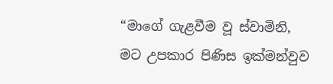“මාගේ ගැළවීම වූ ස්වාමිනි, මට උපකාර පිණිස ඉක්මන්වුව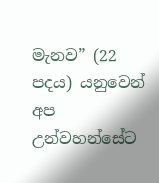මැනව” (22 පදය) යනුවෙන් අප උන්වහන්සේට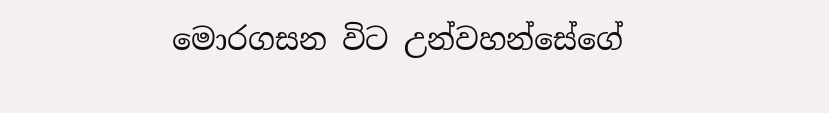මොරගසන විට උන්වහන්සේගේ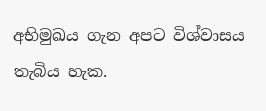අභිමුඛය ගැන අපට විශ්වාසය තැබිය හැක.